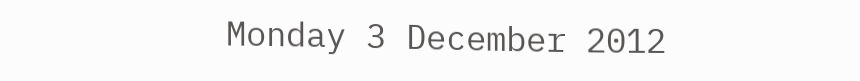Monday 3 December 2012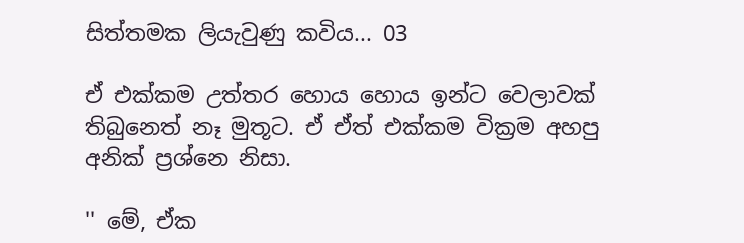සිත්තමක ලියැවුණු කවිය... 03

ඒ එක්කම උත්තර හොය හොය ඉන්ට වෙලාවක් තිබුනෙත් නෑ මුතූට. ඒ ඒත් එක්කම වික්‍රම අහපු අනික් ප්‍රශ්නෙ නිසා.

'' මේ, ඒක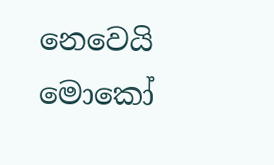නෙවෙයි මොකෝ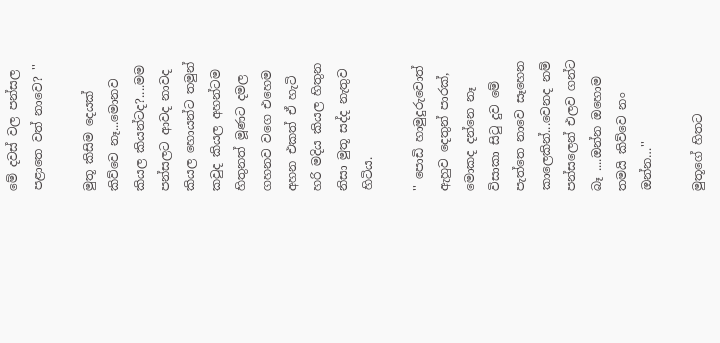මේ දවස් වල පන්සල පළාතෙ වත් නාවෙ? ''

මුතූ කිසිම දෙයක් කිව්වෙ නෑ...මොනව කියල කියන්ටද?....මම පන්සලට ආවද නාවද කියල හොයන්ට තමුන් කවුද කියල අහන්ටම හිතුනත් මූණට දමල ගහනව වගෙ එහෙම අහන එකත් ඒ හැටි හරි මදිය කියල හිතුන නිසා මුතූ සද්ද නැතුව හිටිය.

'' පොඩි හාමුදුරුවොත් ඇහුව දෙතුන් පාරක්, මොකද දන්නෙ නෑ විසාකා සිටු දුව මේ පැත්තෙ නාවෙ සෑහෙන කාලෙකින්...වෙනද නම් පන්සලෙන් එලව ගන්ට බෑ ....ඔන්න ඔහොම තමයි කිව්වෙ නං ඔන්න…''

මුතූගේ හිතට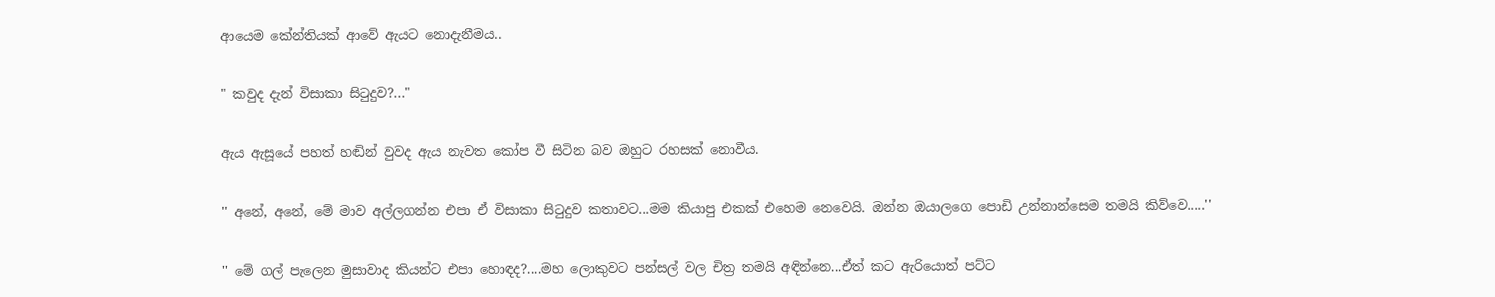ආයෙම කේන්තියක් ආවේ ඇයට නොදැනීමය..

" කවුද දැන් විසාකා සිටුදුව?..."

ඇය ඇසූයේ පහත් හඬින් වුවද ඇය නැවත කෝප වී සිටින බව ඔහුට රහසක් නොවීය.

'' අනේ, අනේ, මේ මාව අල්ලගන්න එපා ඒ විසාකා සිටුදුව කතාවට...මම කියාපු එකක් එහෙම නෙවෙයි. ඔන්න ඔයාලගෙ පොඩි උන්නාන්සෙම තමයි කිව්වෙ.....''

'' මේ ගල් පැලෙන මුසාවාද කියන්ට එපා හොඳද?....මහ ලොකුවට පන්සල් වල චිත්‍ර තමයි අඳින්නෙ...ඒත් කට ඇරියොත් පට්ට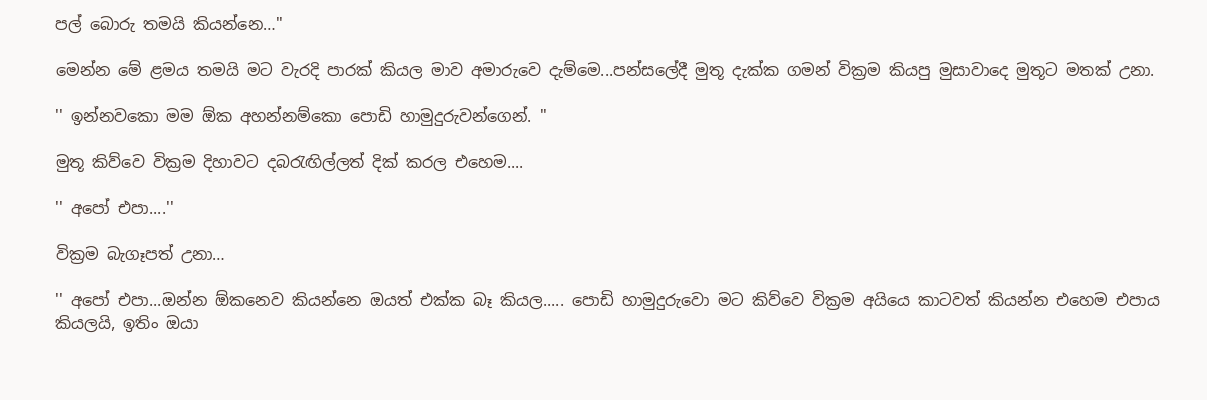පල් බොරු තමයි කියන්නෙ…''

මෙන්න මේ ළමය තමයි මට වැරදි පාරක් කියල මාව අමාරුවෙ දැම්මෙ...පන්සලේදී මුතූ දැක්ක ගමන් වික්‍රම කියපු මුසාවාදෙ මුතූට මතක් උනා.

'' ඉන්නවකො මම ඕක අහන්නම්කො පොඩි හාමුදුරුවන්ගෙන්. ''

මුතූ කිව්වෙ වික්‍රම දිහාවට දබරැඟිල්ලත් දික් කරල එහෙම....

'' අපෝ එපා....''

වික්‍රම බැගෑපත් උනා…

'' අපෝ එපා...ඔන්න ඕකනෙව කියන්නෙ ඔයත් එක්ක බෑ කියල..... පොඩි හාමුදුරුවො මට කිව්වෙ වික්‍රම අයියෙ කාටවත් කියන්න එහෙම එපාය කියලයි, ඉතිං ඔයා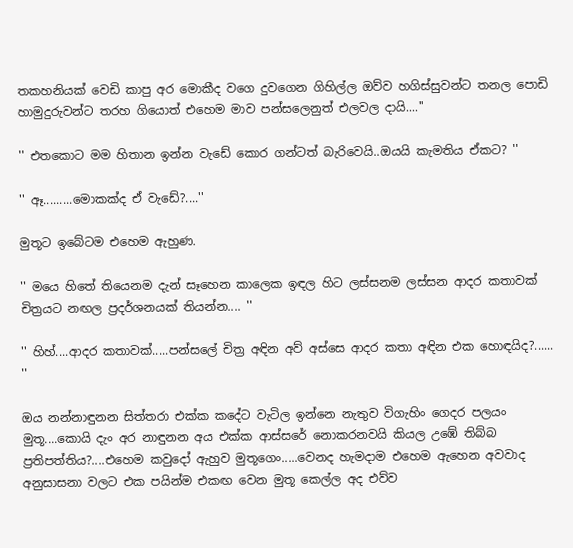තකහනියක් වෙඩි කාපු අර මොකීද වගෙ දුවගෙන ගිහිල්ල ඔව්ව හගිස්සුවන්ට තනල පොඩි හාමුදුරුවන්ට තරහ ගියොත් එහෙම මාව පන්සලෙනුත් එලවල දායි....''

'' එතකොට මම හිතාන ඉන්න වැඩේ කොර ගන්ටත් බැරිවෙයි..ඔයයි කැමතිය ඒකට? ''

'' ඈ.........මොකක්ද ඒ වැඩේ?....''

මුතූට ඉබේටම එහෙම ඇහුණ.

'' මයෙ හිතේ තියෙනම දැන් සෑහෙන කාලෙක ඉඳල හිට ලස්සනම ලස්සන ආදර කතාවක් චිත්‍රයට නඟල ප්‍රදර්ශනයක් තියන්න.... ''

'' හිහ්....ආදර කතාවක්.....පන්සලේ චිත්‍ර අඳින අව් අස්සෙ ආදර කතා අඳින එක හොඳයිද?...... ''

ඔය නන්නාඳුනන සිත්තරා එක්ක කදේට වැටිල ඉන්නෙ නැතුව විගැහිං ගෙදර පලයං මුතූ....කොයි දැං අර නාඳුනන අය එක්ක ආස්සරේ නොකරනවයි කියල උඹේ තිබ්බ ප්‍රතිපත්තිය?....එහෙම කවුදෝ ඇහුව මුතූගෙං.....වෙනද හැමදාම එහෙම ඇහෙන අවවාද අනුසාසනා වලට එක පයින්ම එකඟ වෙන මුතූ කෙල්ල අද එව්ව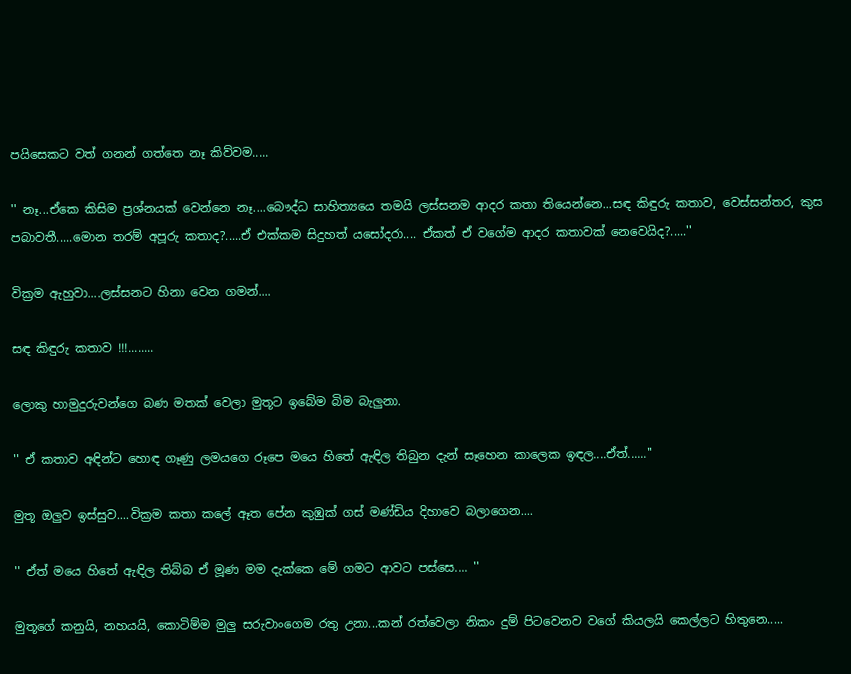පයිසෙකට වත් ගනන් ගත්තෙ නෑ කිව්වම.....

'' නෑ...ඒකෙ කිසිම ප්‍රශ්නයක් වෙන්නෙ නෑ....බෞද්ධ සාහිත්‍යයෙ තමයි ලස්සනම ආදර කතා තියෙන්නෙ...සඳ කිඳුරු කතාව, වෙස්සන්තර, කුස පබාවතී.....මොන තරම් අපූරු කතාද?.....ඒ එක්කම සිදුහත් යසෝදරා.... ඒකත් ඒ වගේම ආදර කතාවක් නෙවෙයිද?.....''

වික්‍රම ඇහුවා....ලස්සනට හිනා වෙන ගමන්....

සඳ කිඳුරු කතාව !!!........

ලොකු හාමුදුරුවන්ගෙ බණ මතක් වෙලා මුතූට ඉබේම බිම බැලුනා.

'' ඒ කතාව අඳින්ට හොඳ ගෑණු ලමයගෙ රූපෙ මයෙ හිතේ ඇඳිල තිබුන දැන් සෑහෙන කාලෙක ඉඳල....ඒත්......''

මුතූ ඔලුව ඉස්සුව....වික්‍රම කතා කලේ ඈත පේන කුඹුක් ගස් මණ්ඩිය දිහාවෙ බලාගෙන....

'' ඒත් මයෙ හිතේ ඇඳිල තිබ්බ ඒ මූණ මම දැක්කෙ මේ ගමට ආවට පස්සෙ.... ''

මුතූගේ කනුයි, නහයයි, කොටිම්ම මුලු සරුවාංගෙම රතු උනා...කන් රත්වෙලා නිකං දුම් පිටවෙනව වගේ කියලයි කෙල්ලට හිතුනෙ.....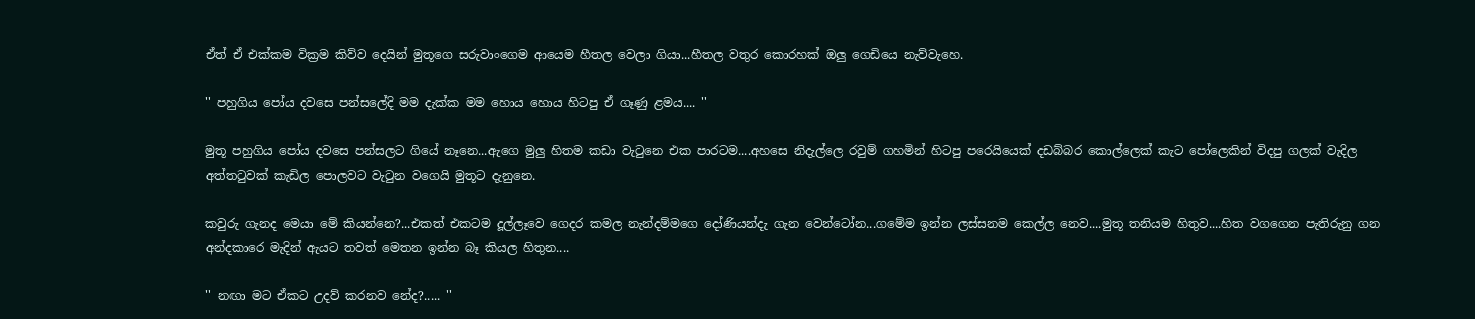ඒත් ඒ එක්කම වික්‍රම කිව්ව දෙයින් මුතූගෙ සරුවාංගෙම ආයෙම හීතල වෙලා ගියා...හීතල වතුර කොරහක් ඔලු ගෙඩියෙ නැව්වැහෙ.

'' පහුගිය පෝය දවසෙ පන්සලේදි මම දැක්ක මම හොය හොය හිටපු ඒ ගෑණු ළමය.... ''

මුතූ පහුගිය පෝය දවසෙ පන්සලට ගියේ නෑනෙ...ඇගෙ මුලු හිතම කඩා වැටුනෙ එක පාරටම....අහසෙ නිදැල්ලෙ රවුම් ගහමින් හිටපු පරෙයියෙක් දඩබ්බර කොල්ලෙක් කැට පෝලෙකින් විදපු ගලක් වැදිල අත්තටුවක් කැඩිල පොලවට වැටුන වගෙයි මුතූට දැනුනෙ.

කවුරු ගැනද මෙයා මේ කියන්නෙ?...එකත් එකටම දූල්ලෑවෙ ගෙදර කමල නැන්දම්මගෙ දෝණියන්දැ ගැන වෙන්ටෝන...ගමේම ඉන්න ලස්සනම කෙල්ල නෙව....මුතූ තනියම හිතුව....හිත වගගෙන පැතිරුනු ගන අන්දකාරෙ මැදින් ඇයට තවත් මෙතන ඉන්න බෑ කියල හිතුන....

'' නඟා මට ඒකට උදව් කරනව නේද?..... ''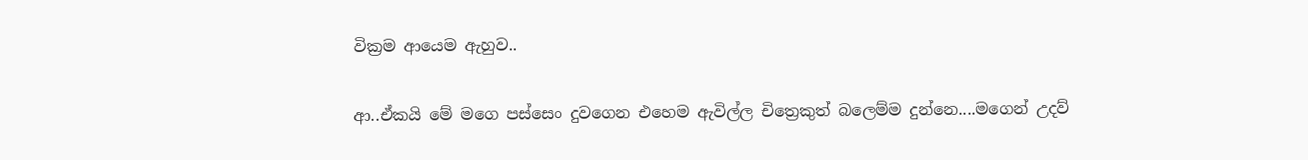වික්‍රම ආයෙම ඇහුව..

ආ..ඒකයි මේ මගෙ පස්සෙං දුවගෙන එහෙම ඇවිල්ල චිත්‍රෙකුත් බලෙම්ම දුන්නෙ....මගෙන් උදව්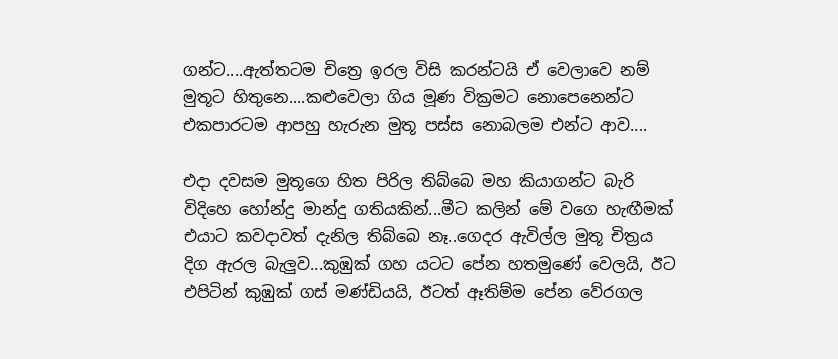ගන්ට....ඇත්තටම චිත්‍රෙ ඉරල විසි කරන්ටයි ඒ වෙලාවෙ නම් මුතූට හිතුනෙ....කළුවෙලා ගිය මූණ වික්‍රමට නොපෙනෙන්ට එකපාරටම ආපහු හැරුන මුතූ පස්ස නොබලම එන්ට ආව....

එදා දවසම මුතූගෙ හිත පිරිල තිබ්බෙ මහ කියාගන්ට බැරි විදිහෙ හෝන්දු මාන්දු ගතියකින්...මීට කලින් මේ වගෙ හැඟීමක් එයාට කවදාවත් දැනිල තිබ්බෙ නෑ..ගෙදර ඇවිල්ල මුතූ චිත්‍රය දිග ඇරල බැලුව...කුඹුක් ගහ යටට පේන හතමුණේ වෙලයි, ඊට එපිටින් කුඹුක් ගස් මණ්ඩියයි, ඊටත් ඈතිම්ම පේන වේරගල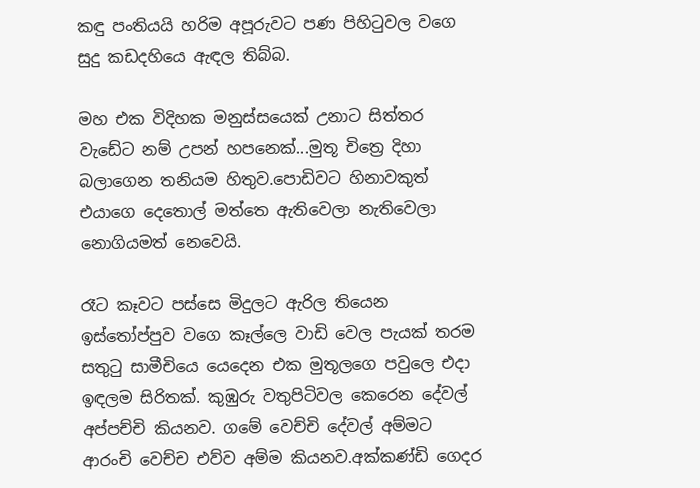කඳු පංතියයි හරිම අපූරුවට පණ පිහිටුවල වගෙ සුදු කඩදහියෙ ඇඳල තිබ්බ.

මහ එක විදිහක මනුස්සයෙක් උනාට සිත්තර වැඩේට නම් උපන් හපනෙක්...මුතූ චිත්‍රෙ දිහා බලාගෙන තනියම හිතුව.පොඩිවට හිනාවකුත් එයාගෙ දෙතොල් මත්තෙ ඇතිවෙලා නැතිවෙලා නොගියමත් නෙවෙයි.

රෑට කෑවට පස්සෙ මිදුලට ඇරිල තියෙන ඉස්තෝප්පුව වගෙ කෑල්ලෙ වාඩි වෙල පැයක් තරම සතුටු සාමීචියෙ යෙදෙන එක මුතූලගෙ පවුලෙ එදා ඉඳලම සිරිතක්. කුඹුරු වතුපිටිවල කෙරෙන දේවල් අප්පච්චි කියනව. ගමේ වෙච්චි දේවල් අම්මට ආරංචි වෙච්ච එව්ව අම්ම කියනව.අක්කණ්ඩි ගෙදර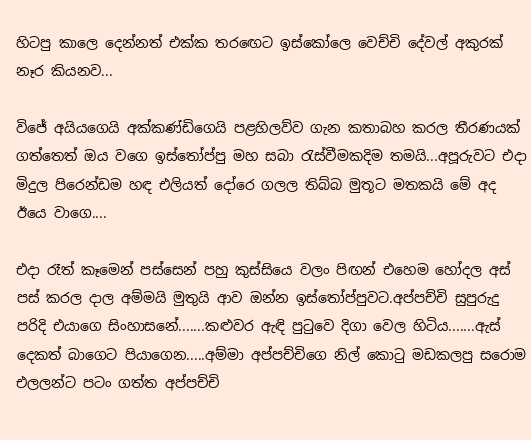හිටපු කාලෙ දෙන්නත් එක්ක තරඟෙට ඉස්කෝලෙ වෙච්චි දේවල් අකුරක් නෑර කියනව...

විජේ අයියගෙයි අක්කණ්ඩිගෙයි පළහිලව්ව ගැන කතාබහ කරල තීරණයක් ගත්තෙත් ඔය වගෙ ඉස්තෝප්පු මහ සබා රැස්වීමකදිම තමයි...අපූරුවට එදා මිදුල පිරෙන්ඩම හඳ එලියත් දෝරෙ ගලල තිබ්බ මුතූට මතකයි මේ අද ඊයෙ වාගෙ....

එදා රෑත් කෑමෙන් පස්සෙන් පහු කුස්සියෙ වලං පිඟන් එහෙම හෝදල අස් පස් කරල දාල අම්මයි මුතුයි ආව ඔන්න ඉස්තෝප්පුවට.අප්පච්චි සුපුරුදු පරිදි එයාගෙ සිංහාසනේ.......කළුවර ඇඳි පුටුවෙ දිගා වෙල හිටිය.......ඇස් දෙකත් බාගෙට පියාගෙන.....අම්මා අප්පච්චිගෙ නිල් කොටු මඩකලපු සරොම එලලන්ට පටං ගත්ත අප්පච්චි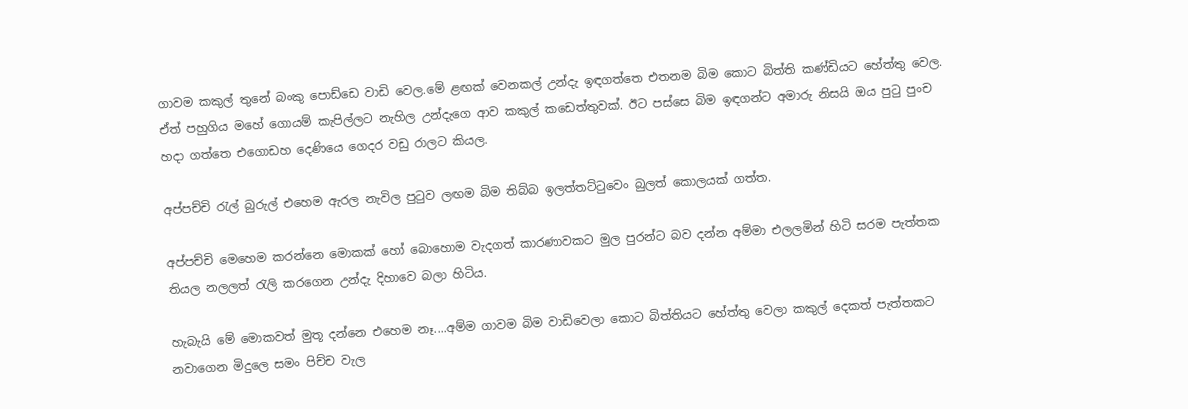ගාවම කකුල් තුනේ බංකු පොඩ්ඩෙ වාඩි වෙල.මේ ළඟක් වෙනකල් උන්දැ ඉඳගත්තෙ එතනම බිම කොට බිත්ති කණ්ඩියට හේත්තු වෙල. ඒත් පහුගිය මහේ ගොයම් කැපිල්ලට නැහිල උන්දැගෙ ආව කකුල් කඩෙත්තුවක්. ඊට පස්සෙ බිම ඉඳගන්ට අමාරු නිසයි ඔය පුටු පුංච හදා ගත්තෙ එගොඩහ දෙණියෙ ගෙදර වඩු රාලට කියල.

අප්පච්චි රැල් බුරුල් එහෙම ඇරල නැවිල පුටුව ලඟම බිම තිබ්බ ඉලත්තට්ටුවෙං බුලත් කොලයක් ගත්ත.

අප්පච්චි මෙහෙම කරන්නෙ මොකක් හෝ බොහොම වැදගත් කාරණාවකට මුල පුරන්ට බව දන්න අම්මා එලලමින් හිටි සරම පැත්තක තියල නලලත් රැලි කරගෙන උන්දැ දිහාවෙ බලා හිටිය.

හැබැයි මේ මොකවත් මුතූ දන්නෙ එහෙම නෑ....අම්ම ගාවම බිම වාඩිවෙලා කොට බිත්තියට හේත්තු වෙලා කකුල් දෙකත් පැත්තකට නවාගෙන මිදුලෙ සමං පිච්ච වැල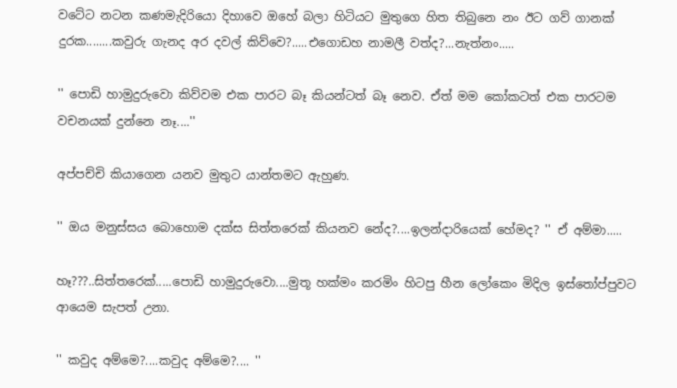වටේට නටන කණමැදිරියො දිහාවෙ ඔහේ බලා හිටියට මුතුගෙ හිත තිබුනෙ නං ඊට ගව් ගානක් දුරක........කවුරු ගැනද අර දවල් කිව්වෙ?.....එගොඩහ නාමලී වත්ද?...නැත්නං.....

'' පොඩි හාමුදුරුවො කිව්වම එක පාරට බෑ කියන්ටත් බෑ නෙව. ඒත් මම කෝකටත් එක පාරටම වචනයක් දුන්නෙ නෑ....''

අප්පච්චි කියාගෙන යනව මුතුට යාන්තමට ඇහුණ.

'' ඔය මනුස්සය බොහොම දක්ස සිත්තරෙක් කියනව නේද?....ඉලන්දාරියෙක් හේමද? '' ඒ අම්මා.....

හෑ???..සිත්තරෙක්.....පොඩි හාමුදුරුවො....මුතූ හක්මං කරමිං හිටපු හීන ලෝකෙං මිදිල ඉස්තෝප්පුවට ආයෙම සැපත් උනා.

'' කවුද අම්මෙ?....කවුද අම්මෙ?.... ''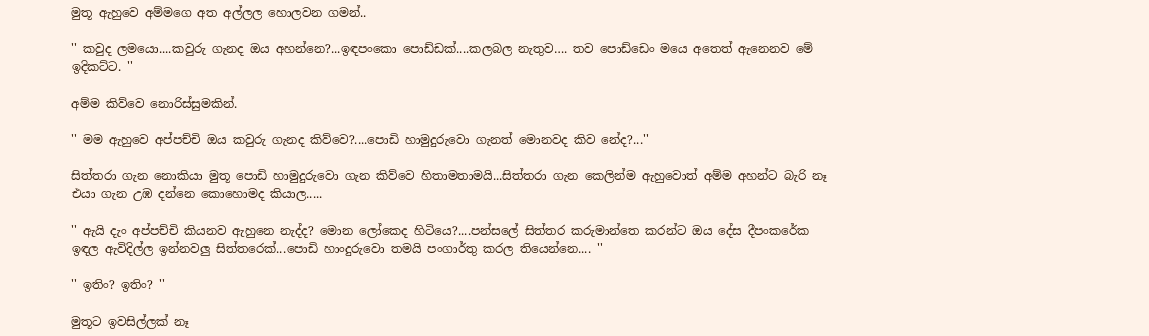මුතූ ඇහුවෙ අම්මගෙ අත අල්ලල හොලවන ගමන්..

'' කවුද ලමයො....කවුරු ගැනද ඔය අහන්නෙ?...ඉඳපංකො පොඩ්ඩක්....කලබල නැතුව…. තව පොඩ්ඩෙං මයෙ අතෙත් ඇනෙනව මේ ඉදිකට්ට. ''

අම්ම කිව්වෙ නොරිස්සුමකින්.

'' මම ඇහුවෙ අප්පච්චි ඔය කවුරු ගැනද කිව්වෙ?....පොඩි හාමුදුරුවො ගැනත් මොනවද කිව නේද?...''

සිත්තරා ගැන නොකියා මුතූ පොඩි හාමුදුරුවො ගැන කිව්වෙ හිතාමතාමයි...සිත්තරා ගැන කෙලින්ම ඇහුවොත් අම්ම අහන්ට බැරි නෑ එයා ගැන උඹ දන්නෙ කොහොමද කියාල.....

'' ඇයි දැං අප්පච්චි කියනව ඇහුනෙ නැද්ද? මොන ලෝකෙද හිටියෙ?....පන්සලේ සිත්තර කරුමාන්තෙ කරන්ට ඔය දේස දීපංකරේක ඉඳල ඇවිදිල්ල ඉන්නවලු සිත්තරෙක්...පොඩි හාංදුරුවො තමයි පංගාර්තු කරල තියෙන්නෙ.... ''

'' ඉතිං? ඉතිං? ''

මුතූට ඉවසිල්ලක් නෑ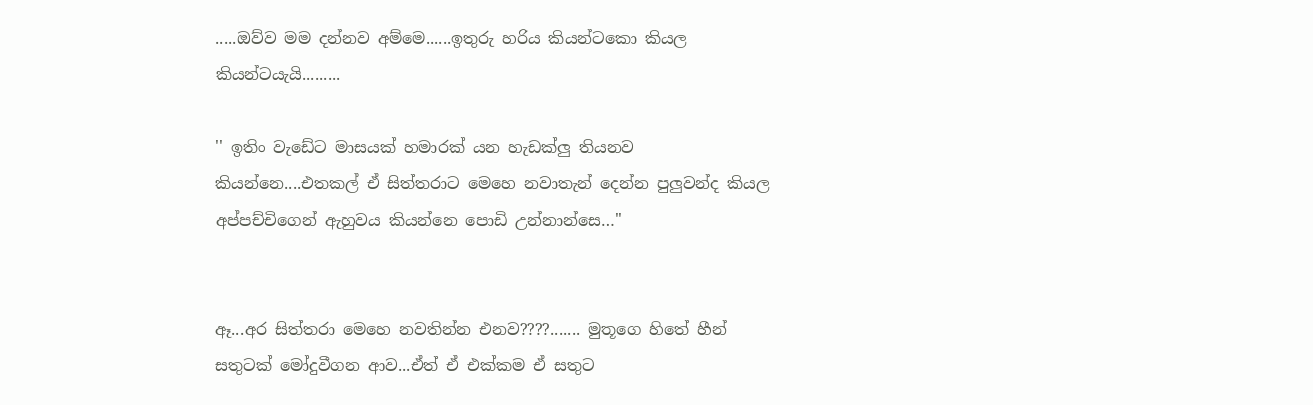.....ඔව්ව මම දන්නව අම්මෙ......ඉතුරු හරිය කියන්ටකො කියල කියන්ටයැයි.........

'' ඉතිං වැඩේට මාසයක් හමාරක් යන හැඩක්ලු තියනව කියන්නෙ....එතකල් ඒ සිත්තරාට මෙහෙ නවාතැන් දෙන්න පුලුවන්ද කියල අප්පච්චිගෙන් ඇහුවය කියන්නෙ පොඩි උන්නාන්සෙ…''


ඈ...අර සිත්තරා මෙහෙ නවතින්න එනව????....... මුතූගෙ හිතේ හීන් සතුටක් මෝදුවීගන ආව...ඒත් ඒ එක්කම ඒ සතුට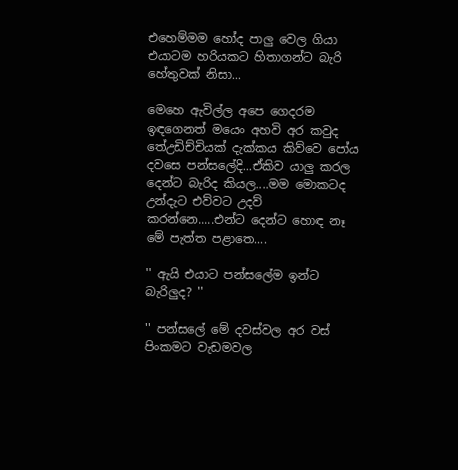එහෙම්මම හෝද පාලු වෙල ගියා එයාටම හරියකට හිතාගන්ට බැරි හේතුවක් නිසා...

මෙහෙ ඇවිල්ල අපෙ ගෙදරම ඉඳගෙනත් මයෙං අහවි අර කවුද තේඋඩිච්චියක් දැක්කය කිව්වෙ පෝය දවසෙ පන්සලේදි...ඒකිව යාලු කරල දෙන්ට බැරිද කියල....මම මොකටද උන්දැට එව්වට උදව් කරන්නෙ.....එන්ට දෙන්ට හොඳ නෑ මේ පැත්ත පළාතෙ....

'' ඇයි එයාට පන්සලේම ඉන්ට බැරිලුද? ''

'' පන්සලේ මේ දවස්වල අර වස් පිංකමට වැඩමවල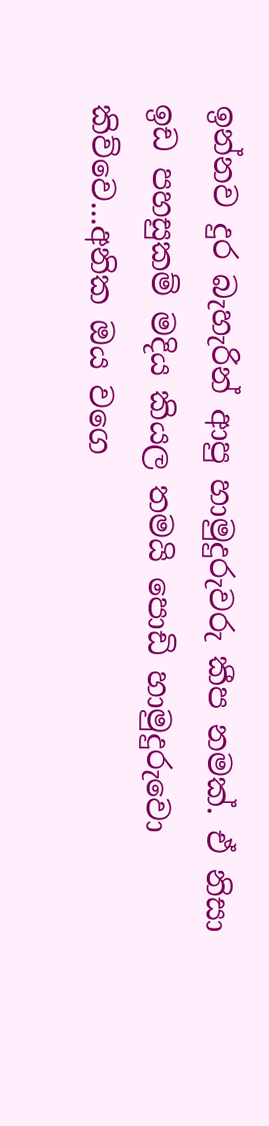ඉන්නව දුර බැහැරින් ආපු හාමුදුරුවරු කීප නමක්. ඒ නිසා ඉඩ පහසුකම් මදිය කියල තමයි පොඩි හාමුදුරුවො කිව්වෙ...අනික ඔය වගෙ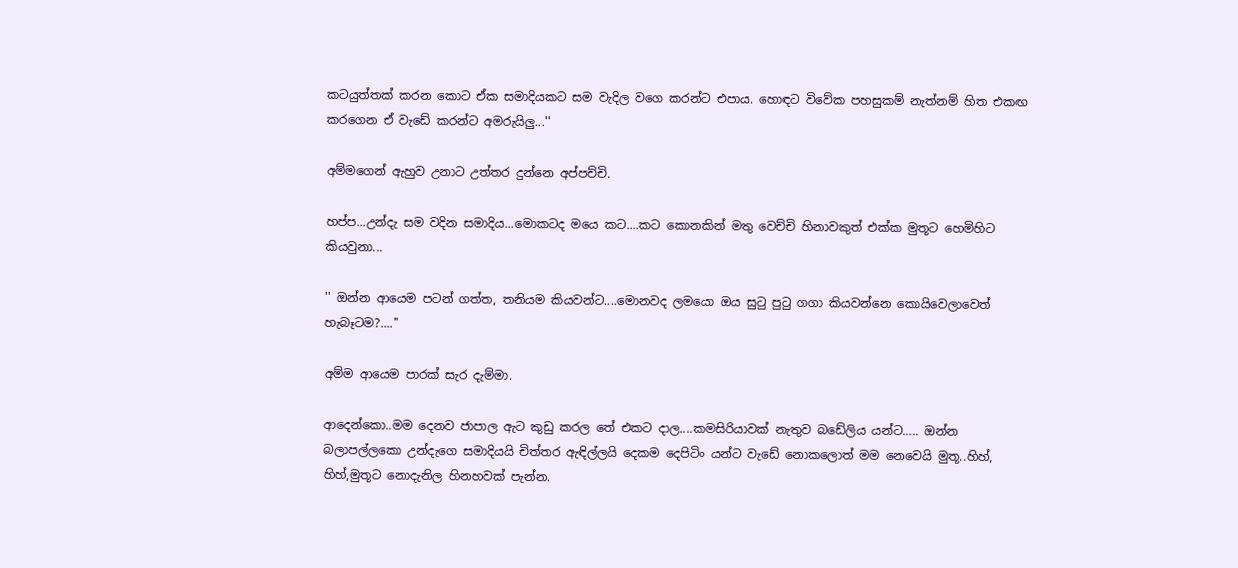කටයුත්තක් කරන කොට ඒක සමාදියකට සම වැදිල වගෙ කරන්ට එපාය. හොඳට විවේක පහසුකම් නැත්නම් හිත එකඟ කරගෙන ඒ වැඩේ කරන්ට අමරුයිලු...''

අම්මගෙන් ඇහුව උනාට උත්තර දුන්නෙ අප්පච්චි.

හප්ප...උන්දැ සම වදින සමාදිය...මොකටද මයෙ කට....කට කොනකින් මතු වෙච්චි හිනාවකුත් එක්ක මුතූට හෙමිහිට කියවුනා...

'' ඔන්න ආයෙම පටන් ගත්ත, තනියම කියවන්ට....මොනවද ලමයො ඔය සුටු පුටු ගගා කියවන්නෙ කොයිවෙලාවෙත් හැබෑටම?....''

අම්ම ආයෙම පාරක් සැර දැම්මා.

ආදෙන්කො..මම දෙනව ජාපාල ඇට කුඩු කරල තේ එකට දාල....කමසිරියාවක් නැතුව බඩේලිය යන්ට….. ඔන්න බලාපල්ලකො උන්දැගෙ සමාදියයි චිත්තර ඇඳිල්ලයි දෙකම දෙපිටිං යන්ට වැඩේ නොකලොත් මම නෙවෙයි මුතූ..හිහ්, හිහ්,මුතූට නොදැනිල හිනහවක් පැන්න.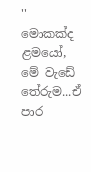'' මොකක්ද ළමයෝ, මේ වැඩේ තේරුම...ඒ පාර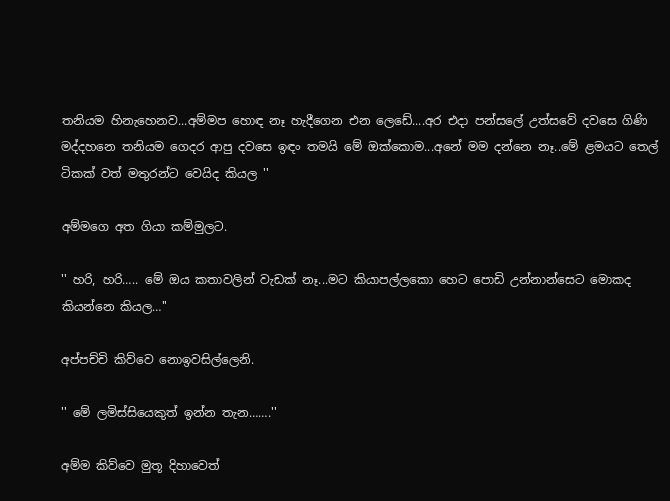තනියම හිනැහෙනව...අම්මප හොඳ නෑ හැදීගෙන එන ලෙඩේ....අර එදා පන්සලේ උත්සවේ දවසෙ ගිණි මද්දහනෙ තනියම ගෙදර ආපු දවසෙ ඉඳං තමයි මේ ඔක්කොම...අනේ මම දන්නෙ නෑ..මේ ළමයට තෙල් ටිකක් වත් මතුරන්ට වෙයිද කියල ''

අම්මගෙ අත ගියා කම්මුලට.

'' හරි, හරි….. මේ ඔය කතාවලින් වැඩක් නෑ...මට කියාපල්ලකො හෙට පොඩි උන්නාන්සෙට මොකද කියන්නෙ කියල…''

අප්පච්චි කිව්වෙ නොඉවසිල්ලෙනි.

'' මේ ලමිස්සියෙකුත් ඉන්න තැන…….''

අම්ම කිව්වෙ මුතූ දිහාවෙත්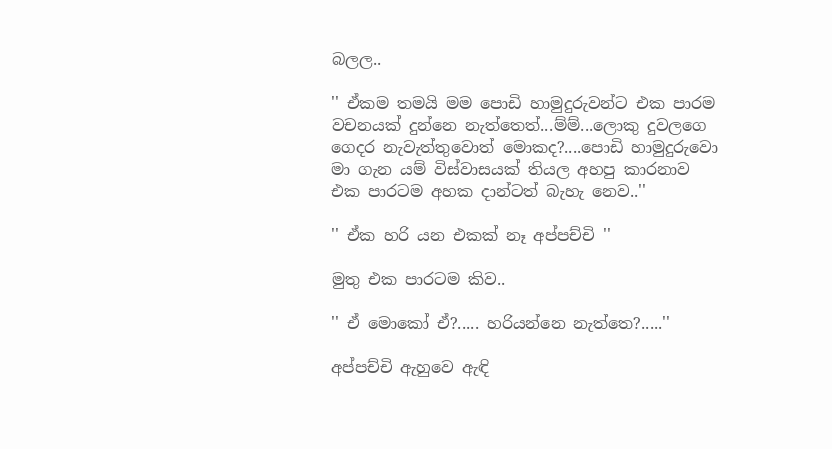බලල..

'' ඒකම තමයි මම පොඩි හාමුදුරුවන්ට එක පාරම වචනයක් දුන්නෙ නැත්තෙත්...ම්ම්...ලොකු දුවලගෙ ගෙදර නැවැත්තුවොත් මොකද?....පොඩි හාමුදුරුවො මා ගැන යම් විස්වාසයක් තියල අහපු කාරනාව එක පාරටම අහක දාන්ටත් බැහැ නෙව..''

'' ඒක හරි යන එකක් නෑ අප්පච්චි ''

මුතු එක පාරටම කිව..

'' ඒ මොකෝ ඒ?..... හරියන්නෙ නැත්තෙ?.....''

අප්පච්චි ඇහුවෙ ඇඳි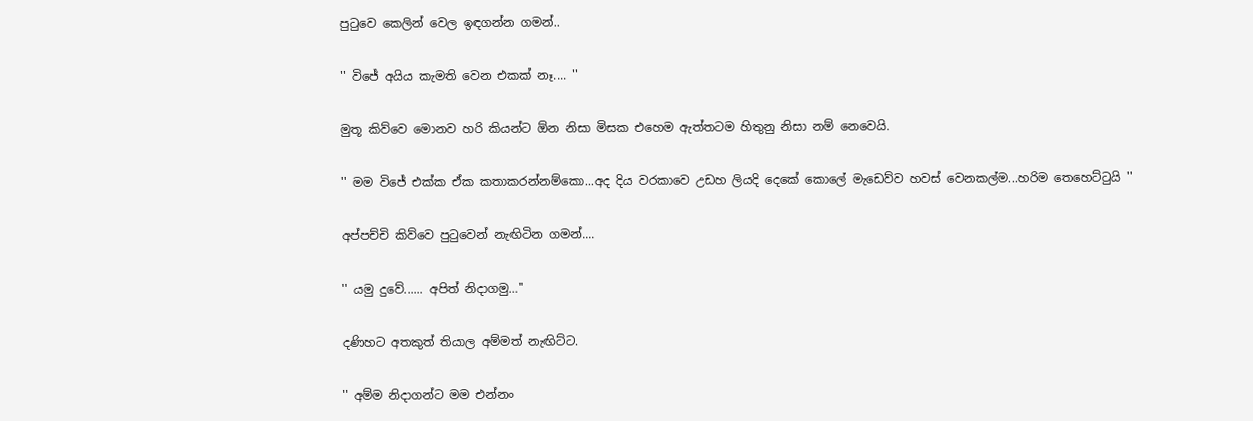පුටුවෙ කෙලින් වෙල ඉඳගන්න ගමන්..

'' විජේ අයිය කැමති වෙන එකක් නෑ.... ''

මුතූ කිව්වෙ මොනව හරි කියන්ට ඕන නිසා මිසක එහෙම ඇත්තටම හිතුනු නිසා නම් නෙවෙයි.

'' මම විජේ එක්ක ඒක කතාකරන්නම්කො...අද දිය වරකාවෙ උඩහ ලියදි දෙකේ කොලේ මැඩෙව්ව හවස් වෙනකල්ම...හරිම තෙහෙට්ටුයි ''

අප්පච්චි කිව්වෙ පුටුවෙන් නැඟිටින ගමන්....

'' යමු දුවේ...... අපිත් නිදාගමු…''

දණිහට අතකුත් තියාල අම්මත් නැඟිට්ට.

'' අම්ම නිදාගන්ට මම එන්නං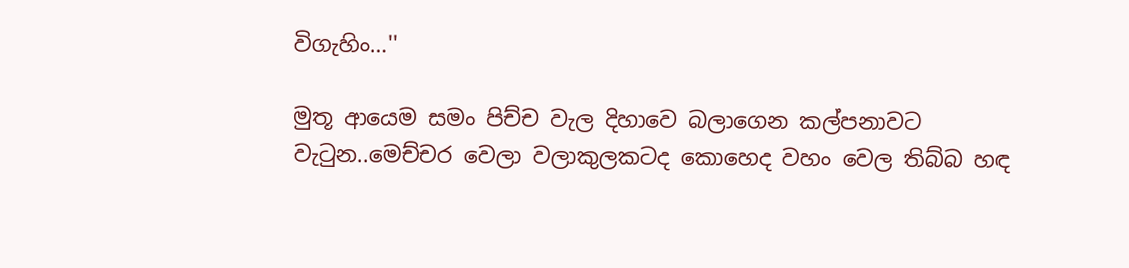විගැහිං…''

මුතූ ආයෙම සමං පිච්ච වැල දිහාවෙ බලාගෙන කල්පනාවට වැටුන..මෙච්චර වෙලා වලාකුලකටද කොහෙද වහං වෙල තිබ්බ හඳ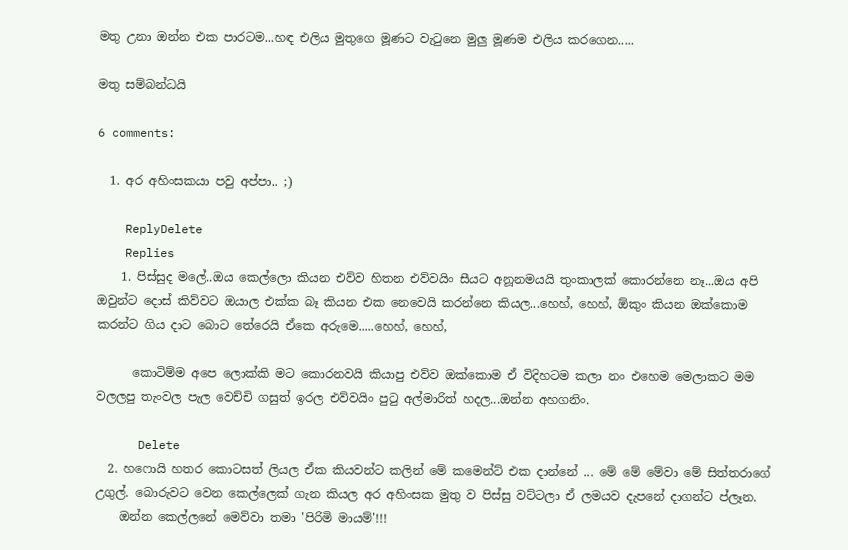මතු උනා ඔන්න එක පාරටම...හඳ එලිය මුතුගෙ මූණට වැටුනෙ මුලු මූණම එලිය කරගෙන.....

මතු සම්බන්ධයි

6 comments:

  1. අර අහිංසකයා පවු අප්පා.. ;)

    ReplyDelete
    Replies
    1. පිස්සුද මලේ..ඔය කෙල්ලො කියන එව්ව හිතන එව්වයිං සීයට අනූනමයයි තුංකාලක් කොරන්නෙ නෑ...ඔය අපි ඔවුන්ට දොස් කිව්වට ඔයාල එක්ක බෑ කියන එක නෙවෙයි කරන්නෙ කියල...හෙහ්, හෙහ්, ඕකුං කියන ඔක්කොම කරන්ට ගිය දාට බොට තේරෙයි ඒකෙ අරුමෙ.....හෙහ්, හෙහ්,

      කොටිම්ම අපෙ ලොක්කි මට කොරනවයි කියාපු එව්ව ඔක්කොම ඒ විදිහටම කලා නං එහෙම මෙලාකට මම වලලපු තැංවල පැල වෙච්චි ගසුත් ඉරල එව්වයිං පුටු අල්මාරිත් හදල...ඔන්න අහගනිං.

      Delete
  2. හෆොයි හතර කොටසත් ලියල ඒක කියවන්ට කලින් මේ කමෙන්ට් එක දාන්නේ ... මේ මේ මේවා මේ සිත්තරාගේ උගුල්. බොරුවට වෙන කෙල්ලෙක් ගැන කියල අර අහිංසක මුතු ව පිස්සු වට්ටලා ඒ ලමයව දැපනේ දාගන්ට ප්ලෑන.
    ඔන්න කෙල්ලනේ මෙව්වා තමා 'පිරිමි මායම්'!!!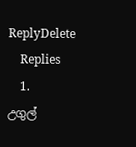ReplyDelete
    Replies
    1. උගුල්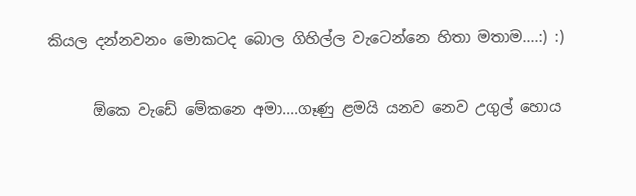කියල දන්නවනං මොකටද බොල ගිහිල්ල වැටෙන්නෙ හිතා මතාම....:) :)

      ඕකෙ වැඩේ මේකනෙ අමා....ගෑණු ළමයි යනව නෙව උගුල් හොය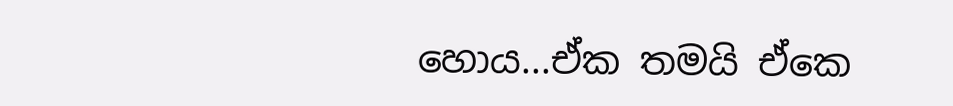හොය...ඒක තමයි ඒකෙ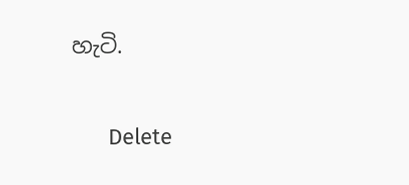හැටි.

      Delete